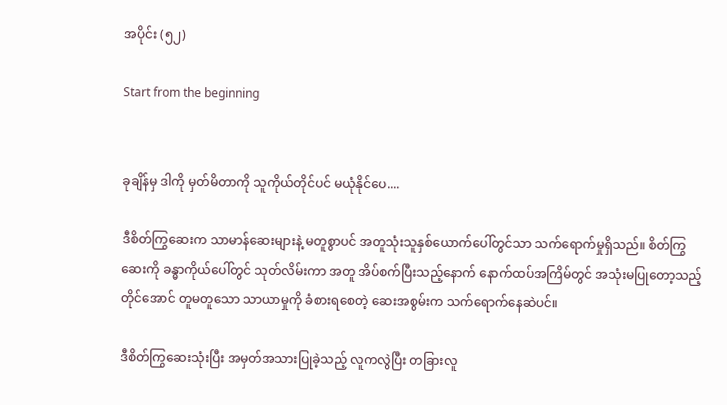အပိုင်း (၅၂)

Start from the beginning


ခုချိန်မှ ဒါကို မှတ်မိတာကို သူကိုယ်တိုင်ပင် မယုံနိုင်ပေ....

ဒီစိတ်ကြွဆေးက သာမာန်ဆေးများနဲ့ မတူစွာပင် အတူသုံးသူနှစ်ယောက်ပေါ်တွင်သာ သက်ရောက်မှုရှိသည်။ စိတ်ကြွဆေးကို ခန္ဓာကိုယ်ပေါ်တွင် သုတ်လိမ်းကာ အတူ အိပ်စက်ပြီးသည့်နောက် နောက်ထပ်အကြိမ်တွင် အသုံးမပြုတော့သည့်တိုင်အောင် တူမတူသော သာယာမှုကို ခံစားရစေတဲ့ ဆေးအစွမ်းက သက်ရောက်နေဆဲပင်။

ဒီစိတ်ကြွဆေးသုံးပြီး အမှတ်အသားပြုခဲ့သည့် လူကလွဲပြီး တခြားလူ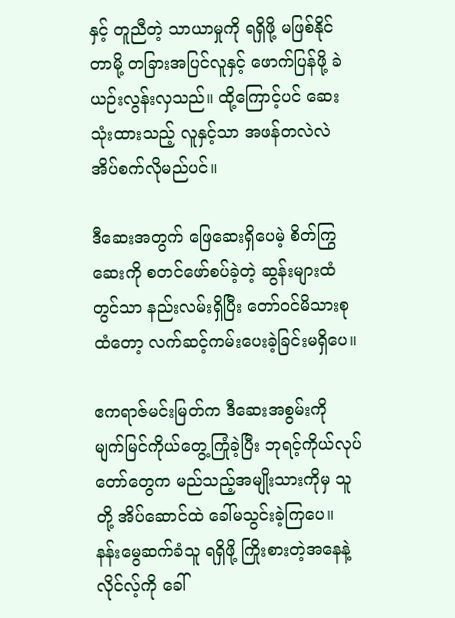နှင့် တူညီတဲ့ သာယာမှုကို ရရှိဖို့ မဖြစ်နိုင်တာမို့ တခြားအပြင်လူနှင့် ဖောက်ပြန်ဖို့ ခဲယဉ်းလွန်းလှသည်။ ထို့ကြောင့်ပင် ဆေးသုံးထားသည့် လူနှင့်သာ အဖန်တလဲလဲ အိပ်စက်လိုမည်ပင်။

ဒီဆေးအတွက် ဖြေဆေးရှိပေမဲ့ စိတ်ကြွဆေးကို စတင်ဖော်စပ်ခဲ့တဲ့ ဆွန်းများထံတွင်သာ နည်းလမ်းရှိပြီး တော်၀င်မိသားစုထံတော့ လက်ဆင့်ကမ်းပေးခဲ့ခြင်းမရှိပေ။

ဧကရာဇ်မင်းမြတ်က ဒီဆေးအစွမ်းကို မျက်မြင်ကိုယ်တွေ့ကြုံခဲ့ပြီး ဘုရင့်ကိုယ်လုပ်တော်တွေက မည်သည့်အမျိုးသားကိုမှ သူတို့ အိပ်ဆောင်ထဲ ခေါ်မသွင်းခဲ့ကြပေ။ နန်းမွေဆက်ခံသူ ရရှိဖို့ ကြိုးစားတဲ့အနေနဲ့ လိုင်လ့်ကို ခေါ်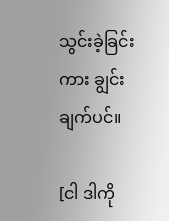သွင်းခဲ့ခြင်းကား ချွင်းချက်ပင်။

[ငါ ဒါကို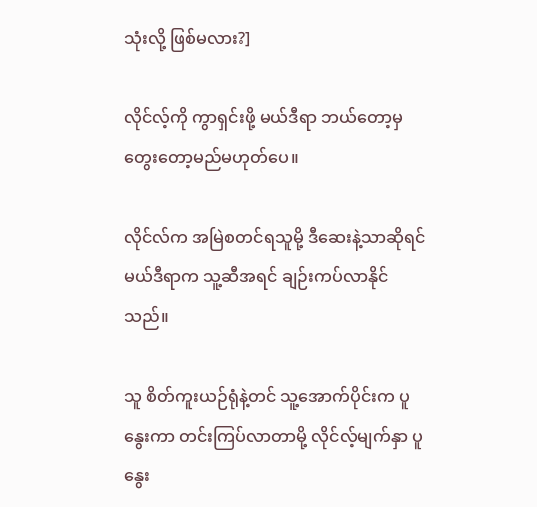သုံးလို့ ဖြစ်မလား?]

လိုင်လ့်ကို ကွာရှင်းဖို့ မယ်ဒီရာ ဘယ်တော့မှ တွေးတော့မည်မဟုတ်ပေ။

လိုင်လ်က အမြဲစတင်ရသူမို့ ဒီဆေးနဲ့သာဆိုရင် မယ်ဒီရာက သူ့ဆီအရင် ချဉ်းကပ်လာနိုင်သည်။

သူ စိတ်ကူးယဉ်ရုံနဲ့တင် သူ့အောက်ပိုင်းက ပူနွေးကာ တင်းကြပ်လာတာမို့ လိုင်လ့်မျက်နှာ ပူနွေး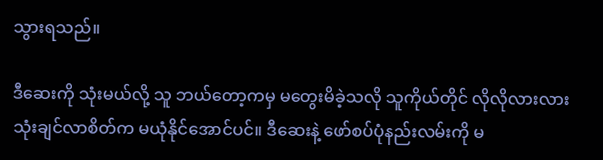သွားရသည်။

ဒီဆေးကို သုံးမယ်လို့ သူ ဘယ်တော့ကမှ မတွေးမိခဲ့သလို သူကိုယ်တိုင် လိုလိုလားလား သုံးချင်လာစိတ်က မယုံနိုင်အောင်ပင်။ ဒီဆေးနဲ့ ဖော်စပ်ပုံနည်းလမ်းကို မ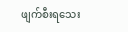ဖျက်စီးရသေး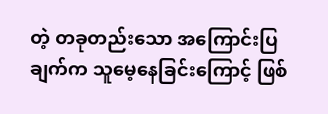တဲ့ တခုတည်းသော အကြောင်းပြချက်က သူမေ့နေခြင်းကြောင့် ဖြစ်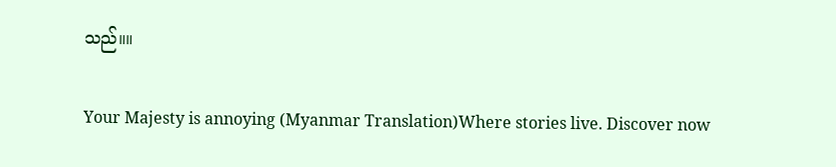သည်။။

Your Majesty is annoying (Myanmar Translation)Where stories live. Discover now